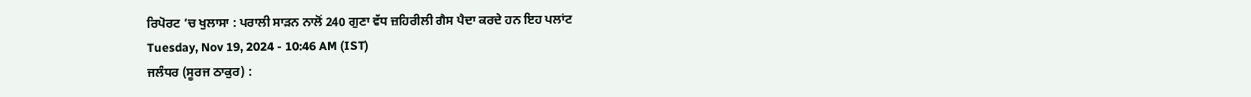ਰਿਪੋਰਟ ’ਚ ਖੁਲਾਸਾ : ਪਰਾਲੀ ਸਾੜਨ ਨਾਲੋਂ 240 ਗੁਣਾ ਵੱਧ ਜ਼ਹਿਰੀਲੀ ਗੈਸ ਪੈਦਾ ਕਰਦੇ ਹਨ ਇਹ ਪਲਾਂਟ
Tuesday, Nov 19, 2024 - 10:46 AM (IST)
ਜਲੰਧਰ (ਸੂਰਜ ਠਾਕੁਰ) :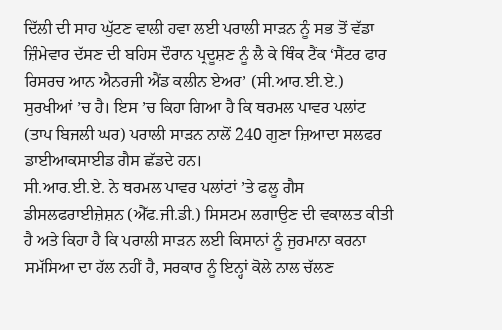ਦਿੱਲੀ ਦੀ ਸਾਹ ਘੁੱਟਣ ਵਾਲੀ ਹਵਾ ਲਈ ਪਰਾਲੀ ਸਾੜਨ ਨੂੰ ਸਭ ਤੋਂ ਵੱਡਾ ਜ਼ਿੰਮੇਵਾਰ ਦੱਸਣ ਦੀ ਬਹਿਸ ਦੌਰਾਨ ਪ੍ਰਦੂਸ਼ਣ ਨੂੰ ਲੈ ਕੇ ਥਿੰਕ ਟੈਂਕ ‘ਸੈਂਟਰ ਫਾਰ ਰਿਸਰਚ ਆਨ ਐਨਰਜੀ ਐਂਡ ਕਲੀਨ ਏਅਰ’ (ਸੀ.ਆਰ.ਈ.ਏ.) ਸੁਰਖੀਆਂ ’ਚ ਹੈ। ਇਸ ’ਚ ਕਿਹਾ ਗਿਆ ਹੈ ਕਿ ਥਰਮਲ ਪਾਵਰ ਪਲਾਂਟ (ਤਾਪ ਬਿਜਲੀ ਘਰ) ਪਰਾਲੀ ਸਾੜਨ ਨਾਲੋਂ 240 ਗੁਣਾ ਜ਼ਿਆਦਾ ਸਲਫਰ ਡਾਈਆਕਸਾਈਡ ਗੈਸ ਛੱਡਦੇ ਹਨ।
ਸੀ.ਆਰ.ਈ.ਏ. ਨੇ ਥਰਮਲ ਪਾਵਰ ਪਲਾਂਟਾਂ ’ਤੇ ਫਲੂ ਗੈਸ ਡੀਸਲਫਰਾਈਜ਼ੇਸ਼ਨ (ਐੱਫ.ਜੀ.ਡੀ.) ਸਿਸਟਮ ਲਗਾਉਣ ਦੀ ਵਕਾਲਤ ਕੀਤੀ ਹੈ ਅਤੇ ਕਿਹਾ ਹੈ ਕਿ ਪਰਾਲੀ ਸਾੜਨ ਲਈ ਕਿਸਾਨਾਂ ਨੂੰ ਜੁਰਮਾਨਾ ਕਰਨਾ ਸਮੱਸਿਆ ਦਾ ਹੱਲ ਨਹੀਂ ਹੈ, ਸਰਕਾਰ ਨੂੰ ਇਨ੍ਹਾਂ ਕੋਲੇ ਨਾਲ ਚੱਲਣ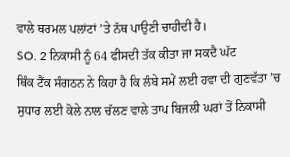ਵਾਲੇ ਥਰਮਲ ਪਲਾਂਟਾਂ ’ਤੇ ਨੱਥ ਪਾਉਣੀ ਚਾਹੀਦੀ ਹੈ।
SO. 2 ਨਿਕਾਸੀ ਨੂੰ 64 ਫੀਸਦੀ ਤੱਕ ਕੀਤਾ ਜਾ ਸਕਦੈ ਘੱਟ
ਥਿੰਕ ਟੈਂਕ ਸੰਗਠਨ ਨੇ ਕਿਹਾ ਹੈ ਕਿ ਲੰਬੇ ਸਮੇਂ ਲਈ ਹਵਾ ਦੀ ਗੁਣਵੱਤਾ ’ਚ ਸੁਧਾਰ ਲਈ ਕੋਲੇ ਨਾਲ ਚੱਲਣ ਵਾਲੇ ਤਾਪ ਬਿਜਲੀ ਘਰਾਂ ਤੋਂ ਨਿਕਾਸੀ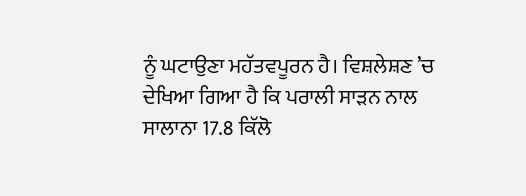ਨੂੰ ਘਟਾਉਣਾ ਮਹੱਤਵਪੂਰਨ ਹੈ। ਵਿਸ਼ਲੇਸ਼ਣ ’ਚ ਦੇਖਿਆ ਗਿਆ ਹੈ ਕਿ ਪਰਾਲੀ ਸਾੜਨ ਨਾਲ ਸਾਲਾਨਾ 17.8 ਕਿੱਲੋ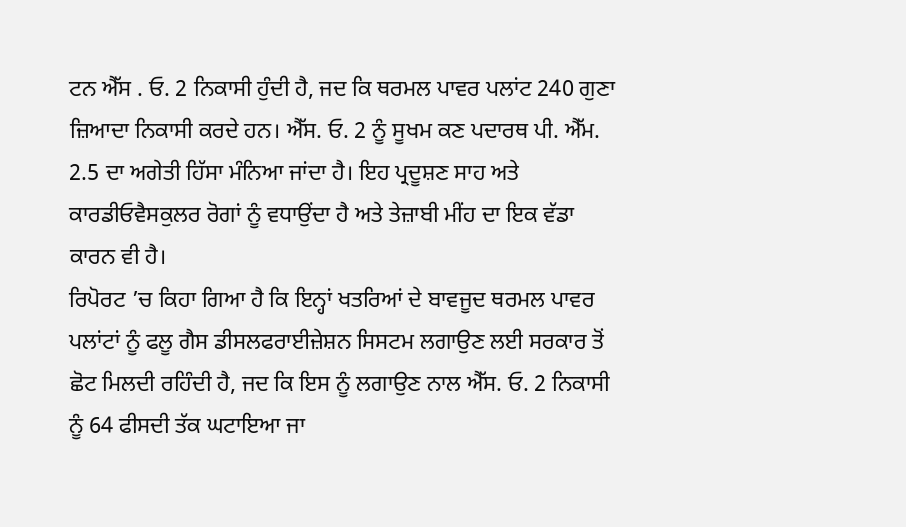ਟਨ ਐੱਸ . ਓ. 2 ਨਿਕਾਸੀ ਹੁੰਦੀ ਹੈ, ਜਦ ਕਿ ਥਰਮਲ ਪਾਵਰ ਪਲਾਂਟ 240 ਗੁਣਾ ਜ਼ਿਆਦਾ ਨਿਕਾਸੀ ਕਰਦੇ ਹਨ। ਐੱਸ. ਓ. 2 ਨੂੰ ਸੂਖਮ ਕਣ ਪਦਾਰਥ ਪੀ. ਐੱਮ. 2.5 ਦਾ ਅਗੇਤੀ ਹਿੱਸਾ ਮੰਨਿਆ ਜਾਂਦਾ ਹੈ। ਇਹ ਪ੍ਰਦੂਸ਼ਣ ਸਾਹ ਅਤੇ ਕਾਰਡੀਓਵੈਸਕੁਲਰ ਰੋਗਾਂ ਨੂੰ ਵਧਾਉਂਦਾ ਹੈ ਅਤੇ ਤੇਜ਼ਾਬੀ ਮੀਂਹ ਦਾ ਇਕ ਵੱਡਾ ਕਾਰਨ ਵੀ ਹੈ।
ਰਿਪੋਰਟ ’ਚ ਕਿਹਾ ਗਿਆ ਹੈ ਕਿ ਇਨ੍ਹਾਂ ਖਤਰਿਆਂ ਦੇ ਬਾਵਜੂਦ ਥਰਮਲ ਪਾਵਰ ਪਲਾਂਟਾਂ ਨੂੰ ਫਲੂ ਗੈਸ ਡੀਸਲਫਰਾਈਜ਼ੇਸ਼ਨ ਸਿਸਟਮ ਲਗਾਉਣ ਲਈ ਸਰਕਾਰ ਤੋਂ ਛੋਟ ਮਿਲਦੀ ਰਹਿੰਦੀ ਹੈ, ਜਦ ਕਿ ਇਸ ਨੂੰ ਲਗਾਉਣ ਨਾਲ ਐੱਸ. ਓ. 2 ਨਿਕਾਸੀ ਨੂੰ 64 ਫੀਸਦੀ ਤੱਕ ਘਟਾਇਆ ਜਾ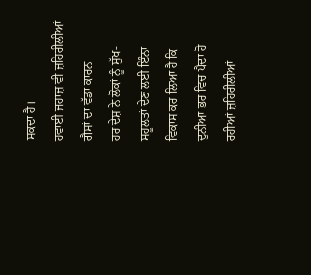ਸਕਦਾ ਹੈ।
ਹਵਾਈ ਜਹਾਜ਼ ਵੀ ਜ਼ਹਿਰੀਲੀਆਂ ਗੈਸਾਂ ਦਾ ਵੱਡਾ ਕਾਰਨ
ਹਰ ਦੇਸ਼ ਨੇ ਲੋਕਾਂ ਨੂੰ ਸੁੱਖ-ਸਹੂਲਤਾਂ ਦੇਣ ਲਈ ਇੰਨਾ ਵਿਕਾਸ ਕਰ ਲਿਆ ਹੈ ਕਿ ਦੁਨੀਆ ਭਰ ਵਿਚ ਪੈਦਾ ਹੋ ਰਹੀਆਂ ਜ਼ਹਿਰੀਲੀਆਂ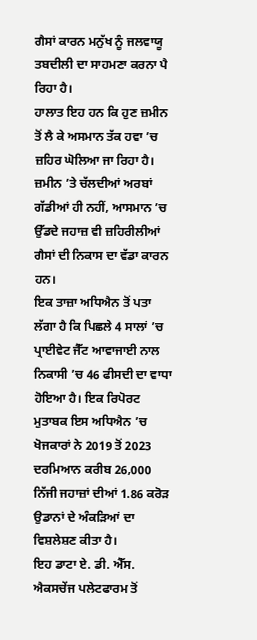ਗੈਸਾਂ ਕਾਰਨ ਮਨੁੱਖ ਨੂੰ ਜਲਵਾਯੂ ਤਬਦੀਲੀ ਦਾ ਸਾਹਮਣਾ ਕਰਨਾ ਪੈ ਰਿਹਾ ਹੈ।
ਹਾਲਾਤ ਇਹ ਹਨ ਕਿ ਹੁਣ ਜ਼ਮੀਨ ਤੋਂ ਲੈ ਕੇ ਅਸਮਾਨ ਤੱਕ ਹਵਾ ’ਚ ਜ਼ਹਿਰ ਘੋਲਿਆ ਜਾ ਰਿਹਾ ਹੈ। ਜ਼ਮੀਨ ’ਤੇ ਚੱਲਦੀਆਂ ਅਰਬਾਂ ਗੱਡੀਆਂ ਹੀ ਨਹੀਂ, ਆਸਮਾਨ ’ਚ ਉੱਡਦੇ ਜਹਾਜ਼ ਵੀ ਜ਼ਹਿਰੀਲੀਆਂ ਗੈਸਾਂ ਦੀ ਨਿਕਾਸ ਦਾ ਵੱਡਾ ਕਾਰਨ ਹਨ।
ਇਕ ਤਾਜ਼ਾ ਅਧਿਐਨ ਤੋਂ ਪਤਾ ਲੱਗਾ ਹੈ ਕਿ ਪਿਛਲੇ 4 ਸਾਲਾਂ ’ਚ ਪ੍ਰਾਈਵੇਟ ਜੈੱਟ ਆਵਾਜਾਈ ਨਾਲ ਨਿਕਾਸੀ ’ਚ 46 ਫੀਸਦੀ ਦਾ ਵਾਧਾ ਹੋਇਆ ਹੈ। ਇਕ ਰਿਪੋਰਟ ਮੁਤਾਬਕ ਇਸ ਅਧਿਐਨ ’ਚ ਖੋਜਕਾਰਾਂ ਨੇ 2019 ਤੋਂ 2023 ਦਰਮਿਆਨ ਕਰੀਬ 26,000 ਨਿੱਜੀ ਜਹਾਜ਼ਾਂ ਦੀਆਂ 1.86 ਕਰੋੜ ਉਡਾਨਾਂ ਦੇ ਅੰਕੜਿਆਂ ਦਾ ਵਿਸ਼ਲੇਸ਼ਣ ਕੀਤਾ ਹੈ।
ਇਹ ਡਾਟਾ ਏ. ਡੀ. ਐੱਸ. ਐਕਸਚੇਂਜ ਪਲੇਟਫਾਰਮ ਤੋਂ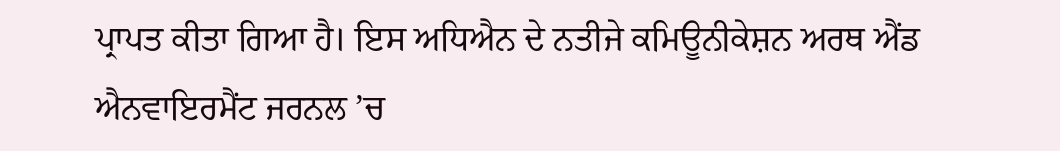ਪ੍ਰਾਪਤ ਕੀਤਾ ਗਿਆ ਹੈ। ਇਸ ਅਧਿਐਨ ਦੇ ਨਤੀਜੇ ਕਮਿਊਨੀਕੇਸ਼ਨ ਅਰਥ ਐਂਡ ਐਨਵਾਇਰਮੈਂਟ ਜਰਨਲ ’ਚ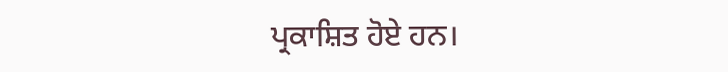ਪ੍ਰਕਾਸ਼ਿਤ ਹੋਏ ਹਨ।